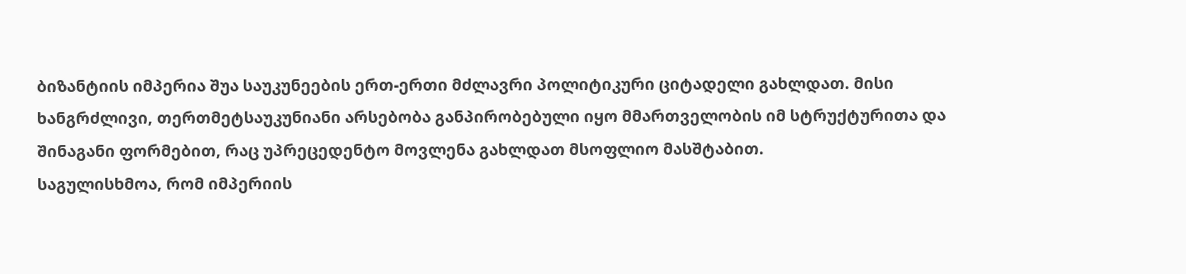ბიზანტიის იმპერია შუა საუკუნეების ერთ-ერთი მძლავრი პოლიტიკური ციტადელი გახლდათ. მისი ხანგრძლივი, თერთმეტსაუკუნიანი არსებობა განპირობებული იყო მმართველობის იმ სტრუქტურითა და შინაგანი ფორმებით, რაც უპრეცედენტო მოვლენა გახლდათ მსოფლიო მასშტაბით.
საგულისხმოა, რომ იმპერიის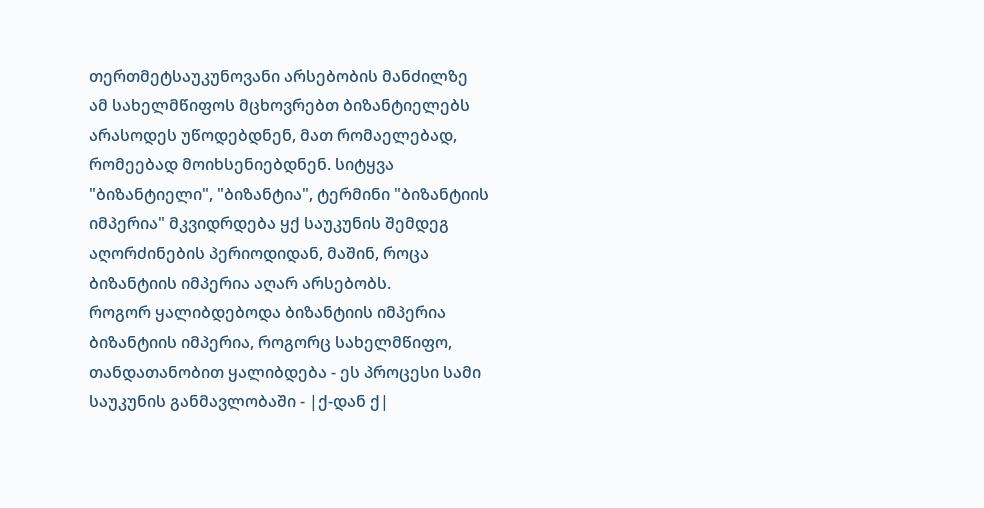თერთმეტსაუკუნოვანი არსებობის მანძილზე ამ სახელმწიფოს მცხოვრებთ ბიზანტიელებს არასოდეს უწოდებდნენ, მათ რომაელებად, რომეებად მოიხსენიებდნენ. სიტყვა "ბიზანტიელი", "ბიზანტია", ტერმინი "ბიზანტიის იმპერია" მკვიდრდება ყქ საუკუნის შემდეგ აღორძინების პერიოდიდან, მაშინ, როცა ბიზანტიის იმპერია აღარ არსებობს.
როგორ ყალიბდებოდა ბიზანტიის იმპერია
ბიზანტიის იმპერია, როგორც სახელმწიფო, თანდათანობით ყალიბდება - ეს პროცესი სამი საუკუნის განმავლობაში - |ქ-დან ქ|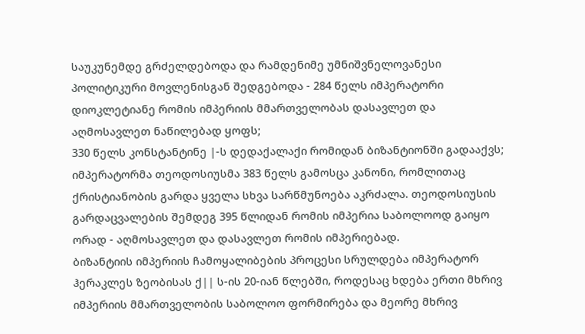საუკუნემდე გრძელდებოდა და რამდენიმე უმნიშვნელოვანესი პოლიტიკური მოვლენისგან შედგებოდა - 284 წელს იმპერატორი დიოკლეტიანე რომის იმპერიის მმართველობას დასავლეთ და აღმოსავლეთ ნაწილებად ყოფს;
330 წელს კონსტანტინე |-ს დედაქალაქი რომიდან ბიზანტიონში გადააქვს; იმპერატორმა თეოდოსიუსმა 383 წელს გამოსცა კანონი, რომლითაც ქრისტიანობის გარდა ყველა სხვა სარწმუნოება აკრძალა. თეოდოსიუსის გარდაცვალების შემდეგ 395 წლიდან რომის იმპერია საბოლოოდ გაიყო ორად - აღმოსავლეთ და დასავლეთ რომის იმპერიებად.
ბიზანტიის იმპერიის ჩამოყალიბების პროცესი სრულდება იმპერატორ ჰერაკლეს ზეობისას ქ|| ს-ის 20-იან წლებში, როდესაც ხდება ერთი მხრივ იმპერიის მმართველობის საბოლოო ფორმირება და მეორე მხრივ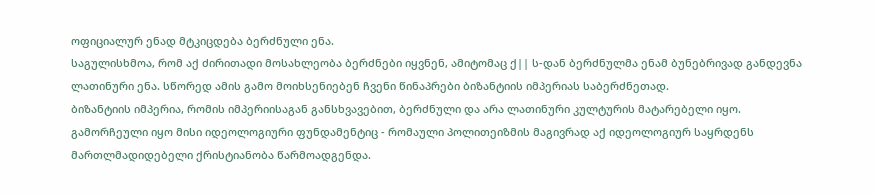ოფიციალურ ენად მტკიცდება ბერძნული ენა.
საგულისხმოა, რომ აქ ძირითადი მოსახლეობა ბერძნები იყვნენ, ამიტომაც ქ|| ს-დან ბერძნულმა ენამ ბუნებრივად განდევნა ლათინური ენა. სწორედ ამის გამო მოიხსენიებენ ჩვენი წინაპრები ბიზანტიის იმპერიას საბერძნეთად.
ბიზანტიის იმპერია, რომის იმპერიისაგან განსხვავებით, ბერძნული და არა ლათინური კულტურის მატარებელი იყო. გამორჩეული იყო მისი იდეოლოგიური ფუნდამენტიც - რომაული პოლითეიზმის მაგივრად აქ იდეოლოგიურ საყრდენს მართლმადიდებელი ქრისტიანობა წარმოადგენდა.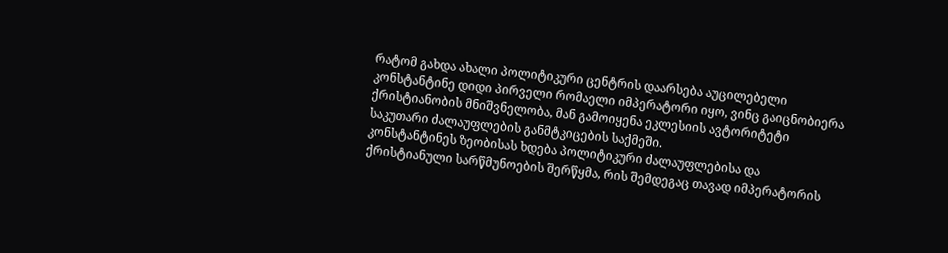რატომ გახდა ახალი პოლიტიკური ცენტრის დაარსება აუცილებელი
კონსტანტინე დიდი პირველი რომაელი იმპერატორი იყო, ვინც გაიცნობიერა ქრისტიანობის მნიშვნელობა, მან გამოიყენა ეკლესიის ავტორიტეტი საკუთარი ძალაუფლების განმტკიცების საქმეში.
კონსტანტინეს ზეობისას ხდება პოლიტიკური ძალაუფლებისა და ქრისტიანული სარწმუნოების შერწყმა, რის შემდეგაც თავად იმპერატორის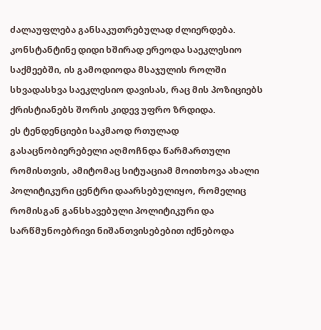ძალაუფლება განსაკუთრებულად ძლიერდება.
კონსტანტინე დიდი ხშირად ერეოდა საეკლესიო საქმეებში, ის გამოდიოდა მსაჯულის როლში სხვადასხვა საეკლესიო დავისას, რაც მის პოზიციებს ქრისტიანებს შორის კიდევ უფრო ზრდიდა.
ეს ტენდენციები საკმაოდ რთულად გასაცნობიერებელი აღმოჩნდა წარმართული რომისთვის, ამიტომაც სიტუაციამ მოითხოვა ახალი პოლიტიკური ცენტრი დაარსებულიყო, რომელიც რომისგან განსხავებული პოლიტიკური და სარწმუნოებრივი ნიშანთვისებებით იქნებოდა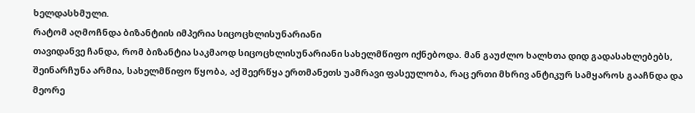ხელდასხმული.
რატომ აღმოჩნდა ბიზანტიის იმპერია სიცოცხლისუნარიანი
თავიდანვე ჩანდა, რომ ბიზანტია საკმაოდ სიცოცხლისუნარიანი სახელმწიფო იქნებოდა. მან გაუძლო ხალხთა დიდ გადასახლებებს, შეინარჩუნა არმია, სახელმწიფო წყობა, აქ შეერწყა ერთმანეთს უამრავი ფასეულობა, რაც ერთი მხრივ ანტიკურ სამყაროს გააჩნდა და მეორე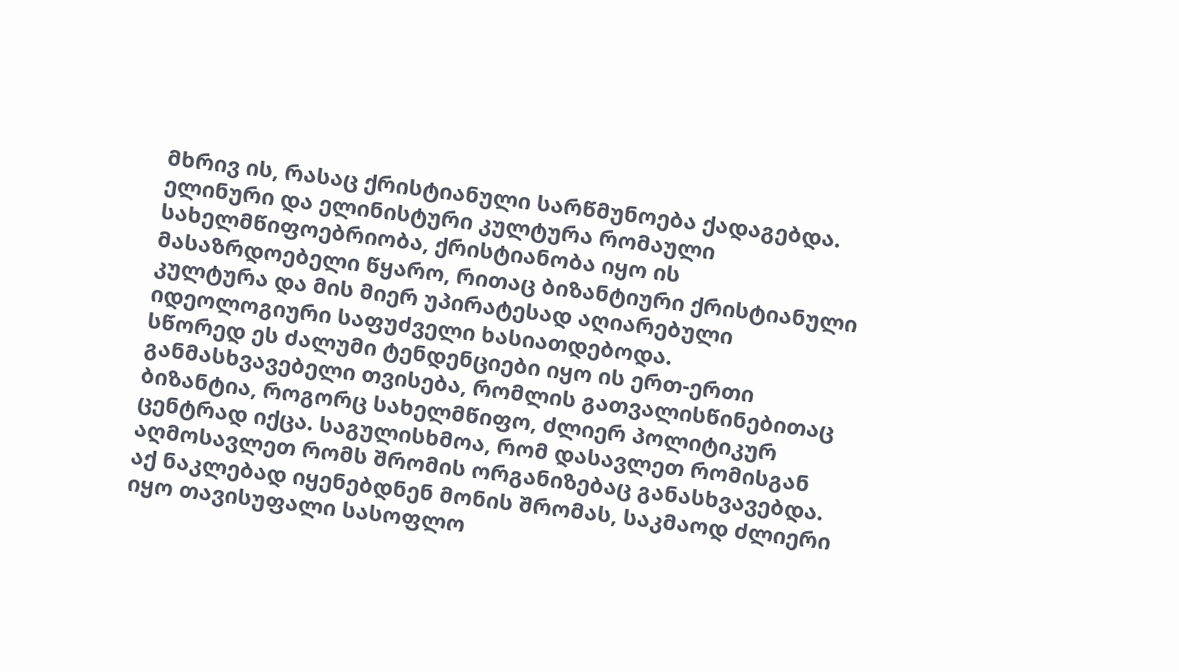მხრივ ის, რასაც ქრისტიანული სარწმუნოება ქადაგებდა.
ელინური და ელინისტური კულტურა რომაული სახელმწიფოებრიობა, ქრისტიანობა იყო ის მასაზრდოებელი წყარო, რითაც ბიზანტიური ქრისტიანული კულტურა და მის მიერ უპირატესად აღიარებული იდეოლოგიური საფუძველი ხასიათდებოდა.
სწორედ ეს ძალუმი ტენდენციები იყო ის ერთ-ერთი განმასხვავებელი თვისება, რომლის გათვალისწინებითაც ბიზანტია, როგორც სახელმწიფო, ძლიერ პოლიტიკურ ცენტრად იქცა. საგულისხმოა, რომ დასავლეთ რომისგან აღმოსავლეთ რომს შრომის ორგანიზებაც განასხვავებდა.
აქ ნაკლებად იყენებდნენ მონის შრომას, საკმაოდ ძლიერი იყო თავისუფალი სასოფლო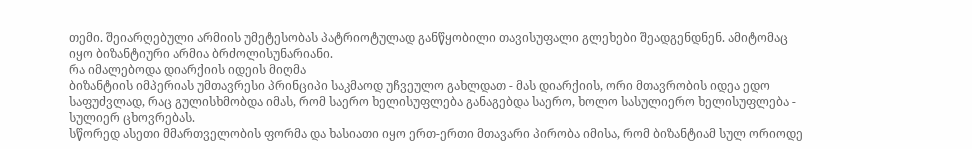თემი. შეიარღებული არმიის უმეტესობას პატრიოტულად განწყობილი თავისუფალი გლეხები შეადგენდნენ. ამიტომაც იყო ბიზანტიური არმია ბრძოლისუნარიანი.
რა იმალებოდა დიარქიის იდეის მიღმა
ბიზანტიის იმპერიას უმთავრესი პრინციპი საკმაოდ უჩვეულო გახლდათ - მას დიარქიის, ორი მთავრობის იდეა ედო საფუძვლად, რაც გულისხმობდა იმას, რომ საერო ხელისუფლება განაგებდა საერო, ხოლო სასულიერო ხელისუფლება - სულიერ ცხოვრებას.
სწორედ ასეთი მმართველობის ფორმა და ხასიათი იყო ერთ-ერთი მთავარი პირობა იმისა, რომ ბიზანტიამ სულ ორიოდე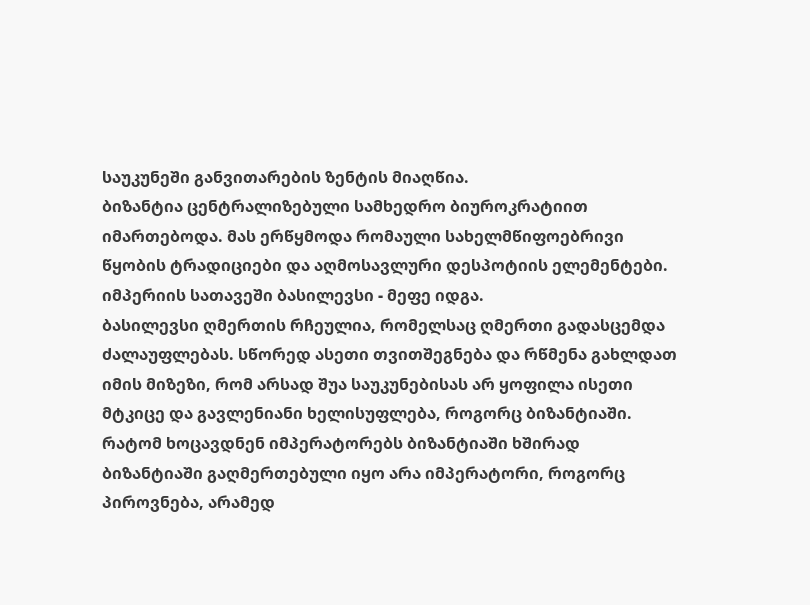საუკუნეში განვითარების ზენტის მიაღწია.
ბიზანტია ცენტრალიზებული სამხედრო ბიუროკრატიით იმართებოდა. მას ერწყმოდა რომაული სახელმწიფოებრივი წყობის ტრადიციები და აღმოსავლური დესპოტიის ელემენტები. იმპერიის სათავეში ბასილევსი - მეფე იდგა.
ბასილევსი ღმერთის რჩეულია, რომელსაც ღმერთი გადასცემდა ძალაუფლებას. სწორედ ასეთი თვითშეგნება და რწმენა გახლდათ იმის მიზეზი, რომ არსად შუა საუკუნებისას არ ყოფილა ისეთი მტკიცე და გავლენიანი ხელისუფლება, როგორც ბიზანტიაში.
რატომ ხოცავდნენ იმპერატორებს ბიზანტიაში ხშირად
ბიზანტიაში გაღმერთებული იყო არა იმპერატორი, როგორც პიროვნება, არამედ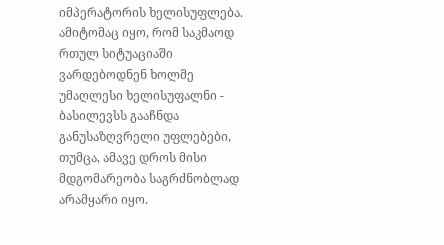იმპერატორის ხელისუფლება. ამიტომაც იყო, რომ საკმაოდ რთულ სიტუაციაში ვარდებოდნენ ხოლმე უმაღლესი ხელისუფალნი - ბასილევსს გააჩნდა განუსაზღვრელი უფლებები, თუმცა, ამავე დროს მისი მდგომარეობა საგრძნობლად არამყარი იყო.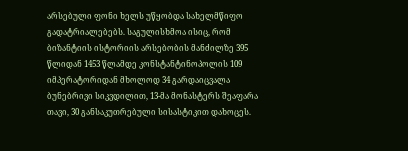არსებული ფონი ხელს უწყობდა სახელმწიფო გადატრიალებებს. საგულისხმოა ისიც, რომ ბიზანტიის ისტორიის არსებობის მანძილზე 395 წლიდან 1453 წლამდე კონსტანტინოპოლის 109 იმპერატორიდან მხოლოდ 34 გარდაიცვალა ბუნებრივი სიკვდილით, 13-მა მონასტერს შეაფარა თავი, 30 განსაკუთრებული სისასტიკით დახოცეს.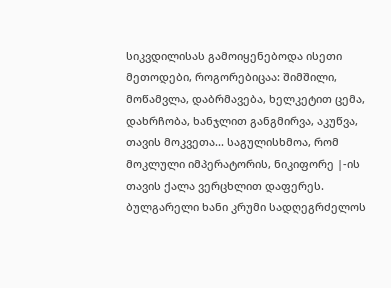სიკვდილისას გამოიყენებოდა ისეთი მეთოდები, როგორებიცაა: შიმშილი, მოწამვლა, დაბრმავება, ხელკეტით ცემა, დახრჩობა, ხანჯლით განგმირვა, აკუწვა, თავის მოკვეთა... საგულისხმოა, რომ მოკლული იმპერატორის, ნიკიფორე |-ის თავის ქალა ვერცხლით დაფერეს.
ბულგარელი ხანი კრუმი სადღეგრძელოს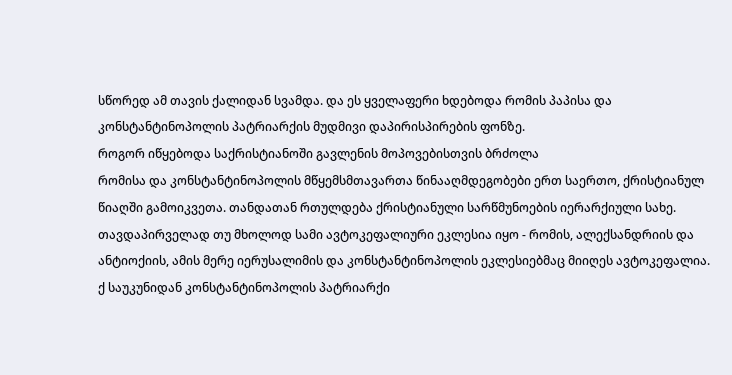სწორედ ამ თავის ქალიდან სვამდა. და ეს ყველაფერი ხდებოდა რომის პაპისა და კონსტანტინოპოლის პატრიარქის მუდმივი დაპირისპირების ფონზე.
როგორ იწყებოდა საქრისტიანოში გავლენის მოპოვებისთვის ბრძოლა
რომისა და კონსტანტინოპოლის მწყემსმთავართა წინააღმდეგობები ერთ საერთო, ქრისტიანულ წიაღში გამოიკვეთა. თანდათან რთულდება ქრისტიანული სარწმუნოების იერარქიული სახე. თავდაპირველად თუ მხოლოდ სამი ავტოკეფალიური ეკლესია იყო - რომის, ალექსანდრიის და ანტიოქიის, ამის მერე იერუსალიმის და კონსტანტინოპოლის ეკლესიებმაც მიიღეს ავტოკეფალია.
ქ საუკუნიდან კონსტანტინოპოლის პატრიარქი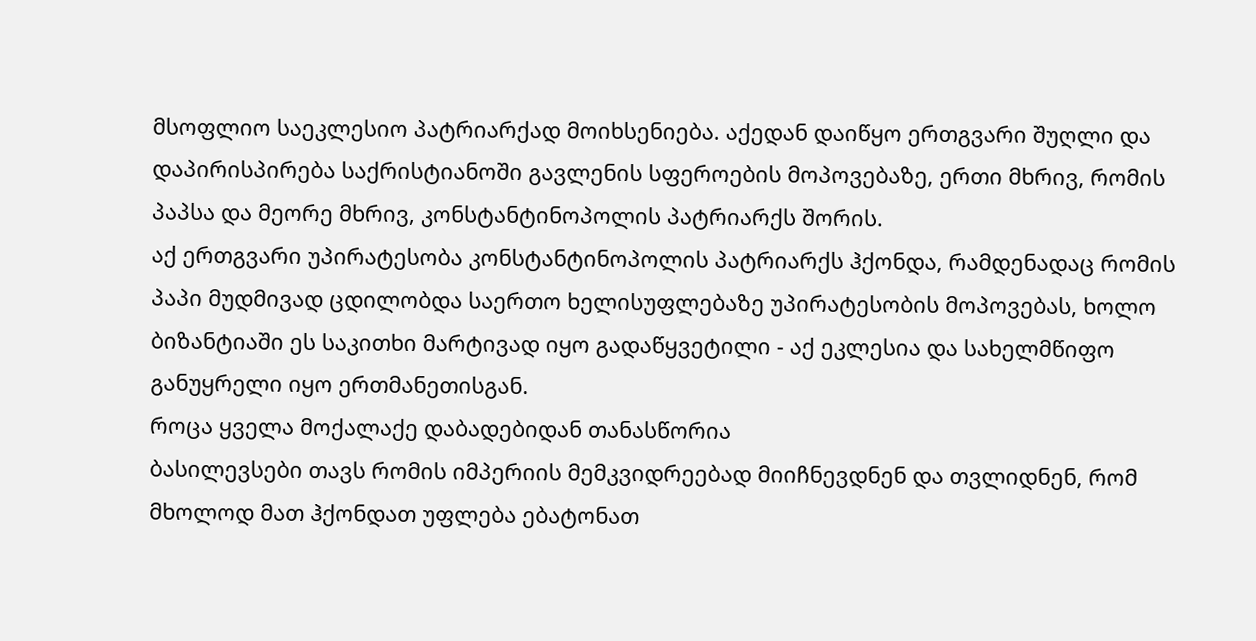მსოფლიო საეკლესიო პატრიარქად მოიხსენიება. აქედან დაიწყო ერთგვარი შუღლი და დაპირისპირება საქრისტიანოში გავლენის სფეროების მოპოვებაზე, ერთი მხრივ, რომის პაპსა და მეორე მხრივ, კონსტანტინოპოლის პატრიარქს შორის.
აქ ერთგვარი უპირატესობა კონსტანტინოპოლის პატრიარქს ჰქონდა, რამდენადაც რომის პაპი მუდმივად ცდილობდა საერთო ხელისუფლებაზე უპირატესობის მოპოვებას, ხოლო ბიზანტიაში ეს საკითხი მარტივად იყო გადაწყვეტილი - აქ ეკლესია და სახელმწიფო განუყრელი იყო ერთმანეთისგან.
როცა ყველა მოქალაქე დაბადებიდან თანასწორია
ბასილევსები თავს რომის იმპერიის მემკვიდრეებად მიიჩნევდნენ და თვლიდნენ, რომ მხოლოდ მათ ჰქონდათ უფლება ებატონათ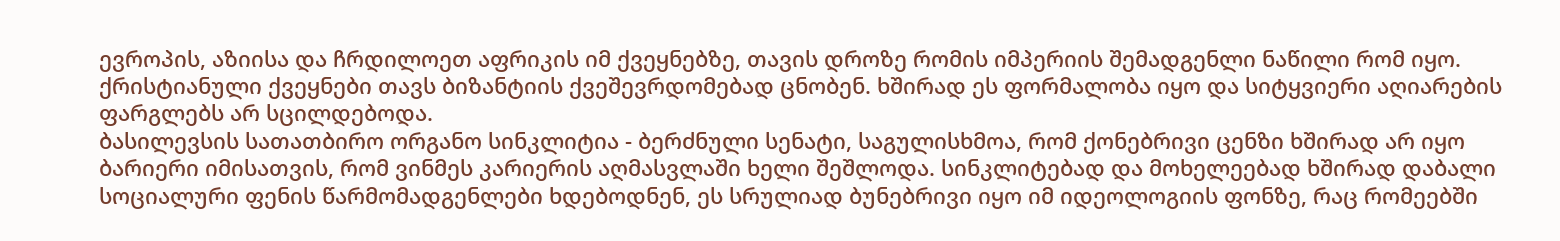ევროპის, აზიისა და ჩრდილოეთ აფრიკის იმ ქვეყნებზე, თავის დროზე რომის იმპერიის შემადგენლი ნაწილი რომ იყო. ქრისტიანული ქვეყნები თავს ბიზანტიის ქვეშევრდომებად ცნობენ. ხშირად ეს ფორმალობა იყო და სიტყვიერი აღიარების ფარგლებს არ სცილდებოდა.
ბასილევსის სათათბირო ორგანო სინკლიტია - ბერძნული სენატი, საგულისხმოა, რომ ქონებრივი ცენზი ხშირად არ იყო ბარიერი იმისათვის, რომ ვინმეს კარიერის აღმასვლაში ხელი შეშლოდა. სინკლიტებად და მოხელეებად ხშირად დაბალი სოციალური ფენის წარმომადგენლები ხდებოდნენ, ეს სრულიად ბუნებრივი იყო იმ იდეოლოგიის ფონზე, რაც რომეებში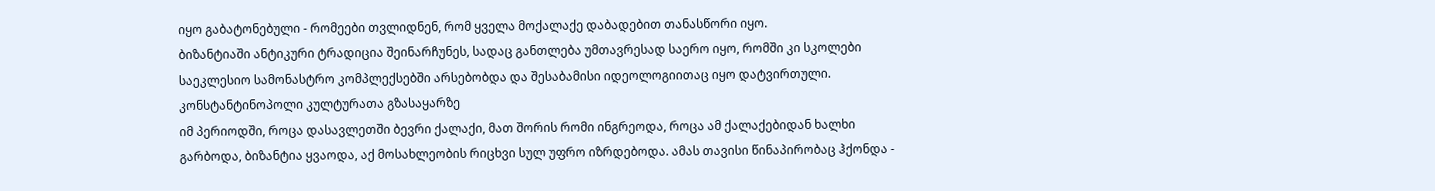იყო გაბატონებული - რომეები თვლიდნენ, რომ ყველა მოქალაქე დაბადებით თანასწორი იყო.
ბიზანტიაში ანტიკური ტრადიცია შეინარჩუნეს, სადაც განთლება უმთავრესად საერო იყო, რომში კი სკოლები საეკლესიო სამონასტრო კომპლექსებში არსებობდა და შესაბამისი იდეოლოგიითაც იყო დატვირთული.
კონსტანტინოპოლი კულტურათა გზასაყარზე
იმ პერიოდში, როცა დასავლეთში ბევრი ქალაქი, მათ შორის რომი ინგრეოდა, როცა ამ ქალაქებიდან ხალხი გარბოდა, ბიზანტია ყვაოდა, აქ მოსახლეობის რიცხვი სულ უფრო იზრდებოდა. ამას თავისი წინაპირობაც ჰქონდა -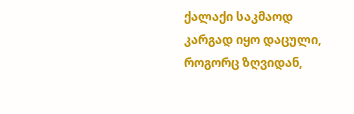ქალაქი საკმაოდ კარგად იყო დაცული, როგორც ზღვიდან,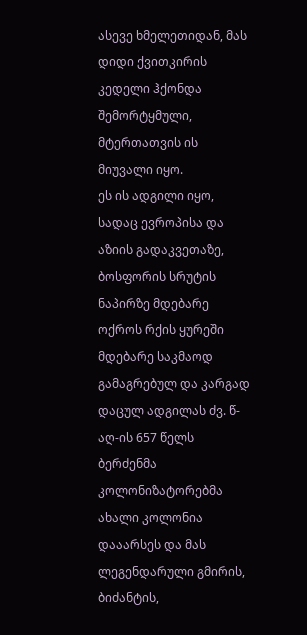ასევე ხმელეთიდან, მას დიდი ქვითკირის კედელი ჰქონდა შემორტყმული, მტერთათვის ის მიუვალი იყო.
ეს ის ადგილი იყო, სადაც ევროპისა და აზიის გადაკვეთაზე, ბოსფორის სრუტის ნაპირზე მდებარე ოქროს რქის ყურეში მდებარე საკმაოდ გამაგრებულ და კარგად დაცულ ადგილას ძვ. წ-აღ-ის 657 წელს ბერძენმა კოლონიზატორებმა ახალი კოლონია დააარსეს და მას ლეგენდარული გმირის, ბიძანტის,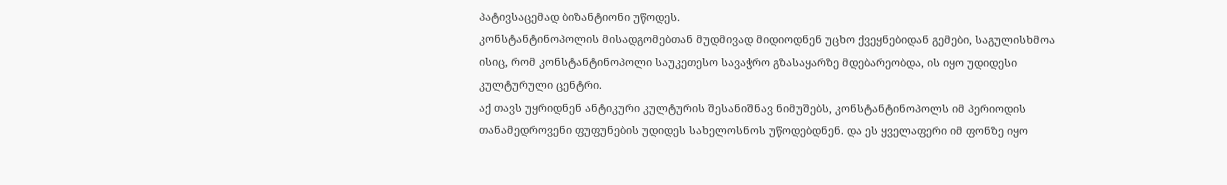პატივსაცემად ბიზანტიონი უწოდეს.
კონსტანტინოპოლის მისადგომებთან მუდმივად მიდიოდნენ უცხო ქვეყნებიდან გემები, საგულისხმოა ისიც, რომ კონსტანტინოპოლი საუკეთესო სავაჭრო გზასაყარზე მდებარეობდა, ის იყო უდიდესი კულტურული ცენტრი.
აქ თავს უყრიდნენ ანტიკური კულტურის შესანიშნავ ნიმუშებს, კონსტანტინოპოლს იმ პერიოდის თანამედროვენი ფუფუნების უდიდეს სახელოსნოს უწოდებდნენ. და ეს ყველაფერი იმ ფონზე იყო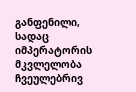განფენილი, სადაც იმპერატორის მკვლელობა ჩვეულებრივ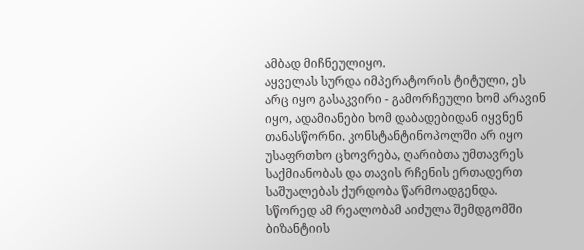ამბად მიჩნეულიყო.
აყველას სურდა იმპერატორის ტიტული, ეს არც იყო გასაკვირი - გამორჩეული ხომ არავინ იყო, ადამიანები ხომ დაბადებიდან იყვნენ თანასწორნი. კონსტანტინოპოლში არ იყო უსაფრთხო ცხოვრება, ღარიბთა უმთავრეს საქმიანობას და თავის რჩენის ერთადერთ საშუალებას ქურდობა წარმოადგენდა.
სწორედ ამ რეალობამ აიძულა შემდგომში ბიზანტიის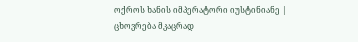ოქროს ხანის იმპერატორი იუსტინიანე | ცხოვრება მკაცრად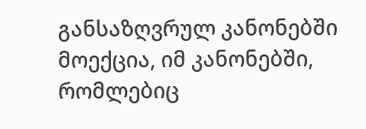განსაზღვრულ კანონებში მოექცია, იმ კანონებში, რომლებიც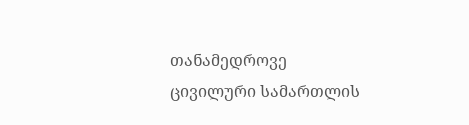თანამედროვე ცივილური სამართლის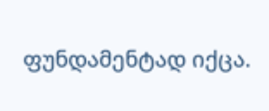ფუნდამენტად იქცა.